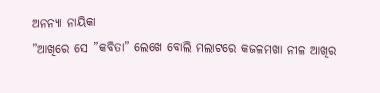ଅନନ୍ୟା ନାୟିକା
”ଆଖିରେ ସେ ”କବିତା” ଲେଖେ ବୋଲି ମଲାଟରେ କଜଳମଖା ନୀଳ ଆଖିର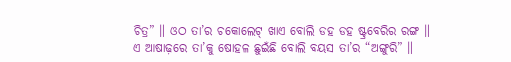ଚିତ୍ର” ॥ ଓଠ ତା’ର ଚକୋଲେଟ୍ ଖାଏ ବୋଲି ଡହ ଡହ ଷ୍ଟ୍ରବେରିର ରଙ୍ଗ ॥ ଏ ଆଷାଢ଼ରେ ତା’କୁ ଷୋହଳ ଛୁଇଁଛି ବୋଲି ବୟସ ତା’ର “ଅଙ୍ଗୁରି” ॥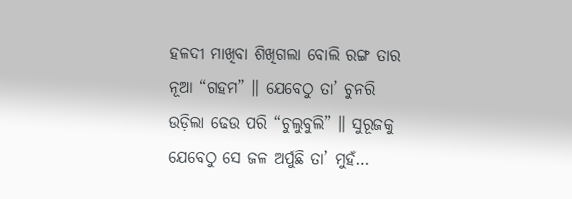ହଳଦୀ ମାଖିବା ଶିଖିଗଲା ବୋଲି ରଙ୍ଗ ତାର ନୂଆ “ଗହମ” ॥ ଯେବେଠୁ ତା’ ଚୁନରି ଉଡ଼ିଲା ଢେଉ ପରି “ଚୁଲୁବୁଲି” ॥ ସୁରୂଜକୁ ଯେବେଠୁ ସେ ଜଳ ଅର୍ପୁଛି ତା’ ମୁହଁ…